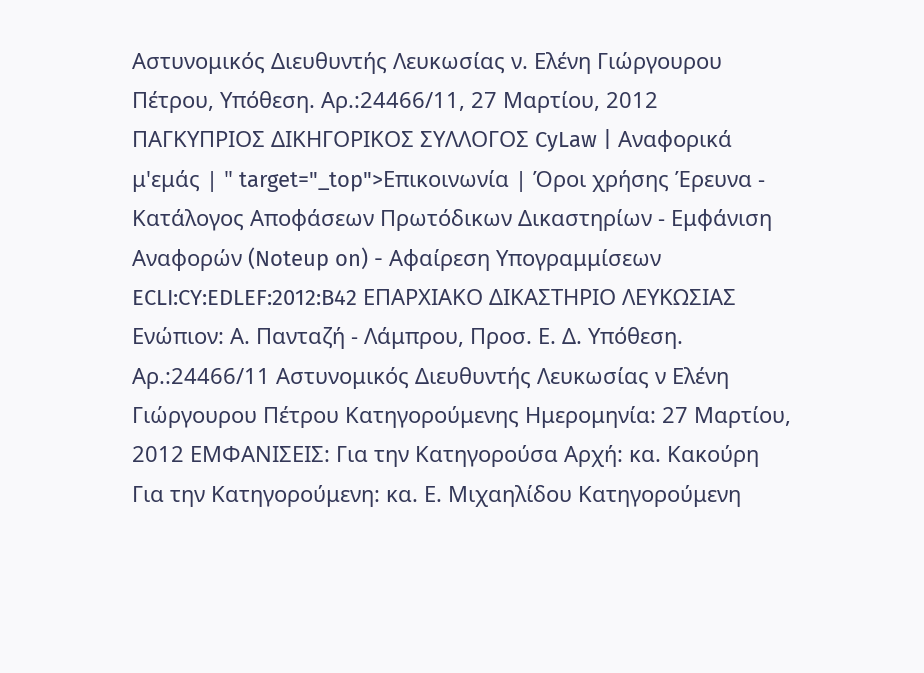Αστυνομικός Διευθυντής Λευκωσίας ν. Ελένη Γιώργουρου Πέτρου, Υπόθεση. Αρ.:24466/11, 27 Μαρτίου, 2012 ΠΑΓΚΥΠΡΙΟΣ ΔΙΚΗΓΟΡΙΚΟΣ ΣΥΛΛΟΓΟΣ CyLaw | Αναφορικά μ'εμάς | " target="_top">Επικοινωνία | Όροι χρήσης Έρευνα - Κατάλογος Αποφάσεων Πρωτόδικων Δικαστηρίων - Εμφάνιση Αναφορών (Noteup on) - Αφαίρεση Υπογραμμίσεων ECLI:CY:EDLEF:2012:B42 ΕΠΑΡΧΙΑΚΟ ΔΙΚΑΣΤΗΡΙΟ ΛΕΥΚΩΣΙΑΣ Ενώπιον: Α. Πανταζή - Λάμπρου, Προσ. Ε. Δ. Υπόθεση. Αρ.:24466/11 Αστυνομικός Διευθυντής Λευκωσίας ν Ελένη Γιώργουρου Πέτρου Κατηγορούμενης Ημερομηνία: 27 Μαρτίου, 2012 ΕΜΦΑΝΙΣΕΙΣ: Για την Κατηγορούσα Αρχή: κα. Κακούρη Για την Κατηγορούμενη: κα. Ε. Μιχαηλίδου Κατηγορούμενη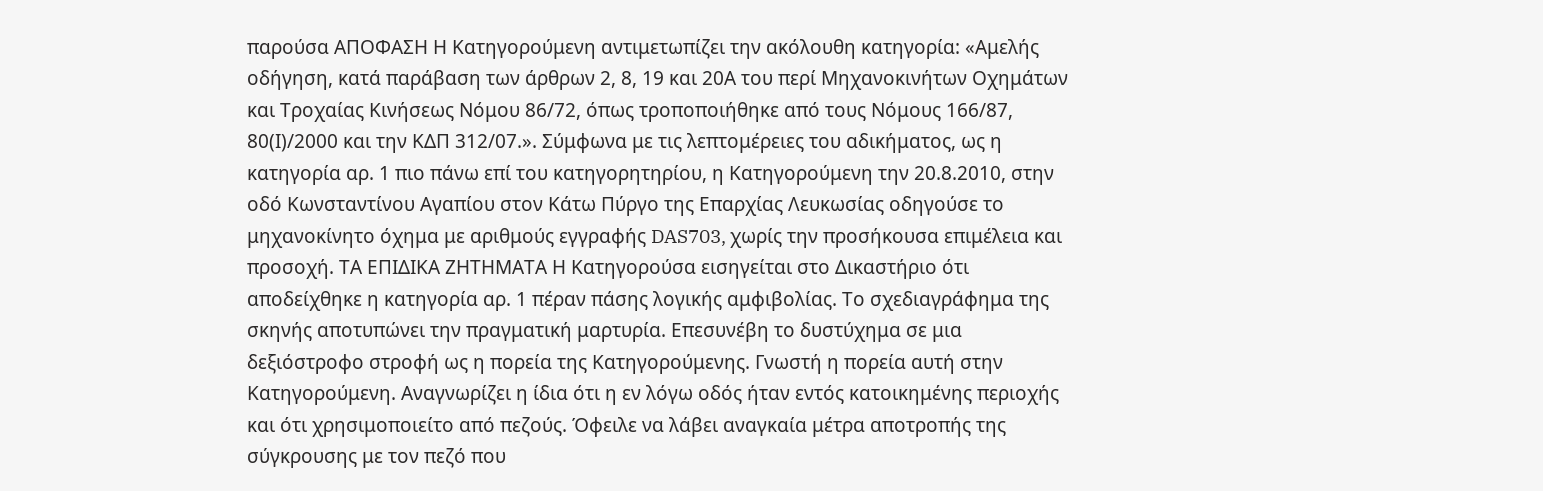παρούσα ΑΠΟΦΑΣΗ Η Κατηγορούμενη αντιμετωπίζει την ακόλουθη κατηγορία: «Αμελής οδήγηση, κατά παράβαση των άρθρων 2, 8, 19 και 20Α του περί Μηχανοκινήτων Οχημάτων και Τροχαίας Κινήσεως Νόμου 86/72, όπως τροποποιήθηκε από τους Νόμους 166/87, 80(Ι)/2000 και την ΚΔΠ 312/07.». Σύμφωνα με τις λεπτομέρειες του αδικήματος, ως η κατηγορία αρ. 1 πιο πάνω επί του κατηγορητηρίου, η Κατηγορούμενη την 20.8.2010, στην οδό Κωνσταντίνου Αγαπίου στον Κάτω Πύργο της Επαρχίας Λευκωσίας οδηγούσε το μηχανοκίνητο όχημα με αριθμούς εγγραφής DAS703, χωρίς την προσήκουσα επιμέλεια και προσοχή. ΤΑ ΕΠΙΔΙΚΑ ΖΗΤΗΜΑΤΑ Η Κατηγορούσα εισηγείται στο Δικαστήριο ότι αποδείχθηκε η κατηγορία αρ. 1 πέραν πάσης λογικής αμφιβολίας. Το σχεδιαγράφημα της σκηνής αποτυπώνει την πραγματική μαρτυρία. Επεσυνέβη το δυστύχημα σε μια δεξιόστροφο στροφή ως η πορεία της Κατηγορούμενης. Γνωστή η πορεία αυτή στην Κατηγορούμενη. Αναγνωρίζει η ίδια ότι η εν λόγω οδός ήταν εντός κατοικημένης περιοχής και ότι χρησιμοποιείτο από πεζούς. Όφειλε να λάβει αναγκαία μέτρα αποτροπής της σύγκρουσης με τον πεζό που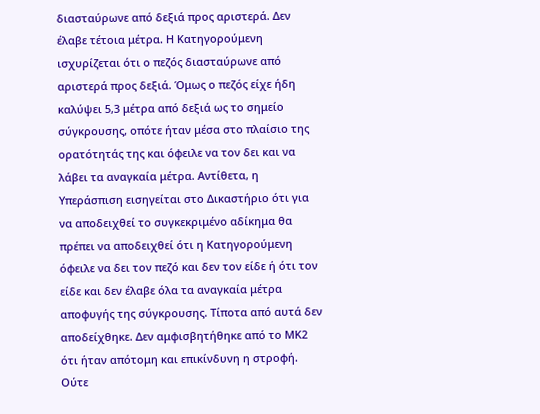διασταύρωνε από δεξιά προς αριστερά. Δεν έλαβε τέτοια μέτρα. Η Κατηγορούμενη ισχυρίζεται ότι ο πεζός διασταύρωνε από αριστερά προς δεξιά. Όμως ο πεζός είχε ήδη καλύψει 5,3 μέτρα από δεξιά ως το σημείο σύγκρουσης, οπότε ήταν μέσα στο πλαίσιο της ορατότητάς της και όφειλε να τον δει και να λάβει τα αναγκαία μέτρα. Αντίθετα, η Υπεράσπιση εισηγείται στο Δικαστήριο ότι για να αποδειχθεί το συγκεκριμένο αδίκημα θα πρέπει να αποδειχθεί ότι η Κατηγορούμενη όφειλε να δει τον πεζό και δεν τον είδε ή ότι τον είδε και δεν έλαβε όλα τα αναγκαία μέτρα αποφυγής της σύγκρουσης. Τίποτα από αυτά δεν αποδείχθηκε. Δεν αμφισβητήθηκε από το ΜΚ2 ότι ήταν απότομη και επικίνδυνη η στροφή. Ούτε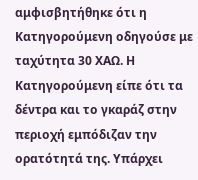αμφισβητήθηκε ότι η Κατηγορούμενη οδηγούσε με ταχύτητα 30 ΧΑΩ. Η Κατηγορούμενη είπε ότι τα δέντρα και το γκαράζ στην περιοχή εμπόδιζαν την ορατότητά της. Υπάρχει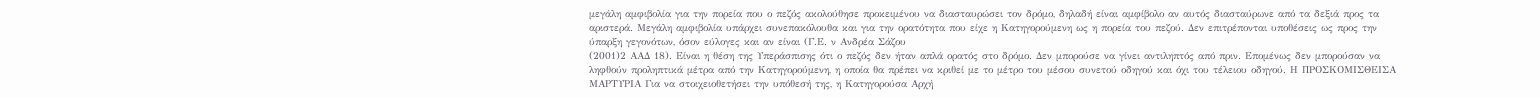μεγάλη αμφιβολία για την πορεία που ο πεζός ακολούθησε προκειμένου να διασταυρώσει τον δρόμο, δηλαδή είναι αμφίβολο αν αυτός διασταύρωνε από τα δεξιά προς τα αριστερά. Μεγάλη αμφιβολία υπάρχει συνεπακόλουθα και για την ορατότητα που είχε η Κατηγορούμενη ως η πορεία του πεζού. Δεν επιτρέπονται υποθέσεις ως προς την ύπαρξη γεγονότων, όσον εύλογες και αν είναι (Γ.Ε. ν Ανδρέα Σάζου
(2001)2 ΑΑΔ 18). Είναι η θέση της Υπεράσπισης ότι ο πεζός δεν ήταν απλά ορατός στο δρόμο. Δεν μπορούσε να γίνει αντιληπτός από πριν. Επομένως δεν μπορούσαν να ληφθούν προληπτικά μέτρα από την Κατηγορούμενη, η οποία θα πρέπει να κριθεί με το μέτρο του μέσου συνετού οδηγού και όχι του τέλειου οδηγού. Η ΠΡΟΣΚΟΜΙΣΘΕΙΣΑ ΜΑΡΤΥΡΙΑ Για να στοιχειοθετήσει την υπόθεσή της, η Κατηγορούσα Αρχή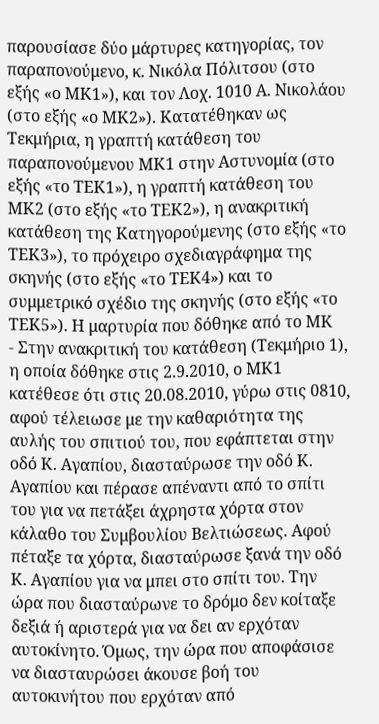παρουσίασε δύο μάρτυρες κατηγορίας, τον παραπονούμενο, κ. Νικόλα Πόλιτσου (στο εξής «ο ΜΚ1»), και τον Λοχ. 1010 Α. Νικολάου (στο εξής «ο ΜΚ2»). Κατατέθηκαν ως Τεκμήρια, η γραπτή κατάθεση του παραπονούμενου ΜΚ1 στην Αστυνομία (στο εξής «το ΤΕΚ1»), η γραπτή κατάθεση του ΜΚ2 (στο εξής «το ΤΕΚ2»), η ανακριτική κατάθεση της Κατηγορούμενης (στο εξής «το ΤΕΚ3»), το πρόχειρο σχεδιαγράφημα της σκηνής (στο εξής «το ΤΕΚ4») και το συμμετρικό σχέδιο της σκηνής (στο εξής «το ΤΕΚ5»). Η μαρτυρία που δόθηκε από το ΜΚ
- Στην ανακριτική του κατάθεση (Τεκμήριο 1), η οποία δόθηκε στις 2.9.2010, ο ΜΚ1 κατέθεσε ότι στις 20.08.2010, γύρω στις 0810, αφού τέλειωσε με την καθαριότητα της αυλής του σπιτιού του, που εφάπτεται στην οδό Κ. Αγαπίου, διασταύρωσε την οδό Κ. Αγαπίου και πέρασε απέναντι από το σπίτι του για να πετάξει άχρηστα χόρτα στον κάλαθο του Συμβουλίου Βελτιώσεως. Αφού πέταξε τα χόρτα, διασταύρωσε ξανά την οδό Κ. Αγαπίου για να μπει στο σπίτι του. Την ώρα που διασταύρωνε το δρόμο δεν κοίταξε δεξιά ή αριστερά για να δει αν ερχόταν αυτοκίνητο. Όμως, την ώρα που αποφάσισε να διασταυρώσει άκουσε βοή του αυτοκινήτου που ερχόταν από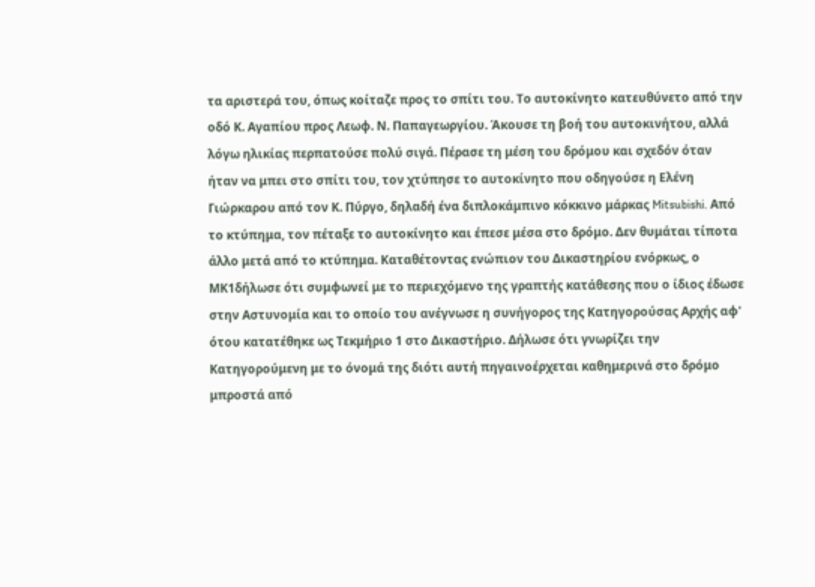τα αριστερά του, όπως κοίταζε προς το σπίτι του. Το αυτοκίνητο κατευθύνετο από την οδό Κ. Αγαπίου προς Λεωφ. Ν. Παπαγεωργίου. Άκουσε τη βοή του αυτοκινήτου, αλλά λόγω ηλικίας περπατούσε πολύ σιγά. Πέρασε τη μέση του δρόμου και σχεδόν όταν ήταν να μπει στο σπίτι του, τον χτύπησε το αυτοκίνητο που οδηγούσε η Ελένη Γιώρκαρου από τον Κ. Πύργο, δηλαδή ένα διπλοκάμπινο κόκκινο μάρκας Mitsubishi. Από το κτύπημα, τον πέταξε το αυτοκίνητο και έπεσε μέσα στο δρόμο. Δεν θυμάται τίποτα άλλο μετά από το κτύπημα. Καταθέτοντας ενώπιον του Δικαστηρίου ενόρκως, ο ΜΚ1δήλωσε ότι συμφωνεί με το περιεχόμενο της γραπτής κατάθεσης που ο ίδιος έδωσε στην Αστυνομία και το οποίο του ανέγνωσε η συνήγορος της Κατηγορούσας Αρχής αφ' ότου κατατέθηκε ως Τεκμήριο 1 στο Δικαστήριο. Δήλωσε ότι γνωρίζει την Κατηγορούμενη με το όνομά της διότι αυτή πηγαινοέρχεται καθημερινά στο δρόμο μπροστά από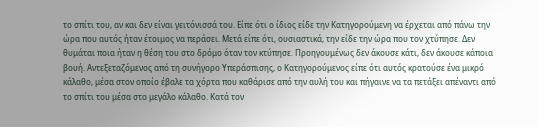το σπίτι του, αν και δεν είναι γειτόνισσά του. Είπε ότι ο ίδιος είδε την Κατηγορούμενη να έρχεται από πάνω την ώρα που αυτός ήταν έτοιμος να περάσει. Μετά είπε ότι, ουσιαστικά, την είδε την ώρα που τον χτύπησε. Δεν θυμάται ποια ήταν η θέση του στο δρόμο όταν τον κτύπησε. Προηγουμένως δεν άκουσε κάτι, δεν άκουσε κάποια βουή. Αντεξεταζόμενος από τη συνήγορο Υπεράσπισης, ο Κατηγορούμενος είπε ότι αυτός κρατούσε ένα μικρό κάλαθο, μέσα στον οποίο έβαλε τα χόρτα που καθάρισε από την αυλή του και πήγαινε να τα πετάξει απέναντι από το σπίτι του μέσα στο μεγάλο κάλαθο. Κατά τον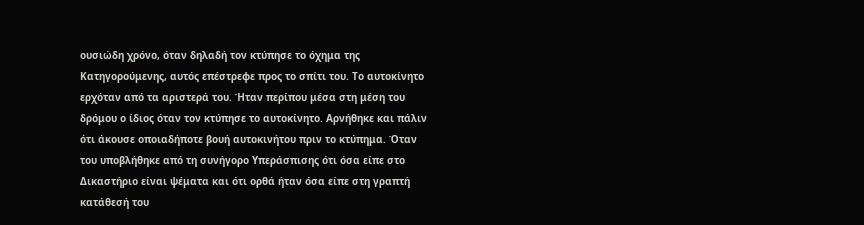ουσιώδη χρόνο, όταν δηλαδή τον κτύπησε το όχημα της Κατηγορούμενης, αυτός επέστρεφε προς το σπίτι του. Το αυτοκίνητο ερχόταν από τα αριστερά του. Ήταν περίπου μέσα στη μέση του δρόμου ο ίδιος όταν τον κτύπησε το αυτοκίνητο. Αρνήθηκε και πάλιν ότι άκουσε οποιαδήποτε βουή αυτοκινήτου πριν το κτύπημα. Όταν του υποβλήθηκε από τη συνήγορο Υπεράσπισης ότι όσα είπε στο Δικαστήριο είναι ψέματα και ότι ορθά ήταν όσα είπε στη γραπτή κατάθεσή του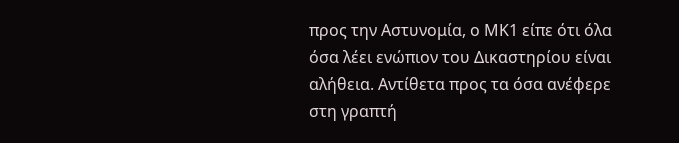προς την Αστυνομία, ο ΜΚ1 είπε ότι όλα όσα λέει ενώπιον του Δικαστηρίου είναι αλήθεια. Αντίθετα προς τα όσα ανέφερε στη γραπτή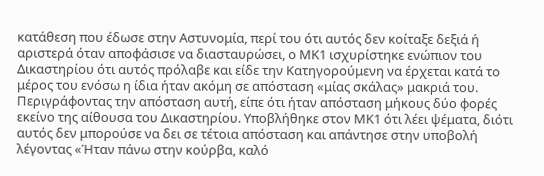κατάθεση που έδωσε στην Αστυνομία, περί του ότι αυτός δεν κοίταξε δεξιά ή αριστερά όταν αποφάσισε να διασταυρώσει, ο ΜΚ1 ισχυρίστηκε ενώπιον του Δικαστηρίου ότι αυτός πρόλαβε και είδε την Κατηγορούμενη να έρχεται κατά το μέρος του ενόσω η ίδια ήταν ακόμη σε απόσταση «μίας σκάλας» μακριά του. Περιγράφοντας την απόσταση αυτή, είπε ότι ήταν απόσταση μήκους δύο φορές εκείνο της αίθουσα του Δικαστηρίου. Υποβλήθηκε στον ΜΚ1 ότι λέει ψέματα, διότι αυτός δεν μπορούσε να δει σε τέτοια απόσταση και απάντησε στην υποβολή λέγοντας «Ήταν πάνω στην κούρβα, καλό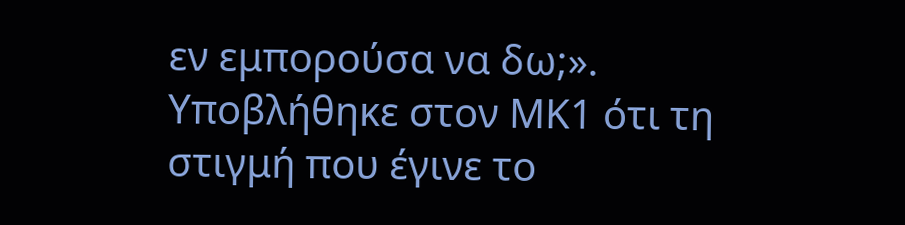εν εμπορούσα να δω;». Υποβλήθηκε στον ΜΚ1 ότι τη στιγμή που έγινε το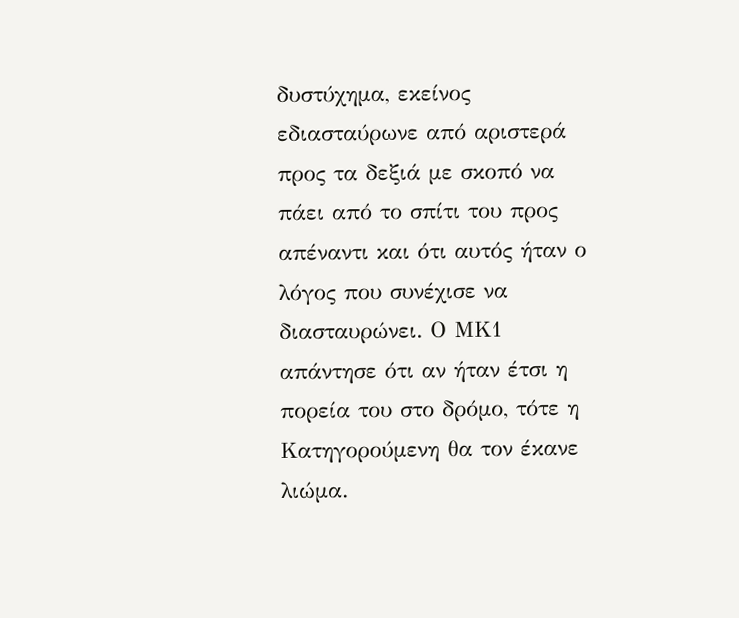δυστύχημα, εκείνος εδιασταύρωνε από αριστερά προς τα δεξιά με σκοπό να πάει από το σπίτι του προς απέναντι και ότι αυτός ήταν ο λόγος που συνέχισε να διασταυρώνει. Ο ΜΚ1 απάντησε ότι αν ήταν έτσι η πορεία του στο δρόμο, τότε η Κατηγορούμενη θα τον έκανε λιώμα.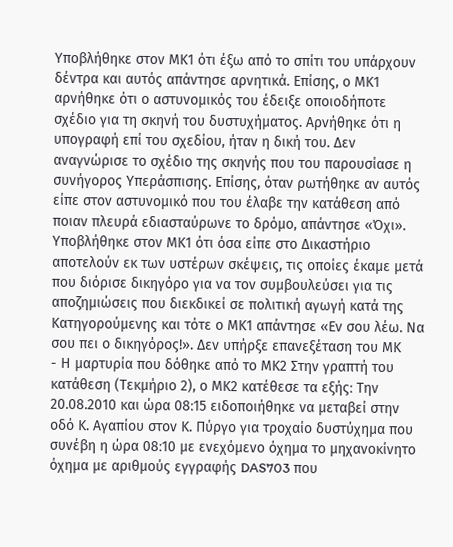Υποβλήθηκε στον ΜΚ1 ότι έξω από το σπίτι του υπάρχουν δέντρα και αυτός απάντησε αρνητικά. Επίσης, ο ΜΚ1 αρνήθηκε ότι ο αστυνομικός του έδειξε οποιοδήποτε σχέδιο για τη σκηνή του δυστυχήματος. Αρνήθηκε ότι η υπογραφή επί του σχεδίου, ήταν η δική του. Δεν αναγνώρισε το σχέδιο της σκηνής που του παρουσίασε η συνήγορος Υπεράσπισης. Επίσης, όταν ρωτήθηκε αν αυτός είπε στον αστυνομικό που του έλαβε την κατάθεση από ποιαν πλευρά εδιασταύρωνε το δρόμο, απάντησε «Όχι». Υποβλήθηκε στον ΜΚ1 ότι όσα είπε στο Δικαστήριο αποτελούν εκ των υστέρων σκέψεις, τις οποίες έκαμε μετά που διόρισε δικηγόρο για να τον συμβουλεύσει για τις αποζημιώσεις που διεκδικεί σε πολιτική αγωγή κατά της Κατηγορούμενης και τότε ο ΜΚ1 απάντησε «Εν σου λέω. Να σου πει ο δικηγόρος!». Δεν υπήρξε επανεξέταση του ΜΚ
- Η μαρτυρία που δόθηκε από το ΜΚ2 Στην γραπτή του κατάθεση (Τεκμήριο 2), ο ΜΚ2 κατέθεσε τα εξήςː Την 20.08.2010 και ώρα 08ː15 ειδοποιήθηκε να μεταβεί στην οδό Κ. Αγαπίου στον Κ. Πύργο για τροχαίο δυστύχημα που συνέβη η ώρα 08ː10 με ενεχόμενο όχημα το μηχανοκίνητο όχημα με αριθμούς εγγραφής DAS703 που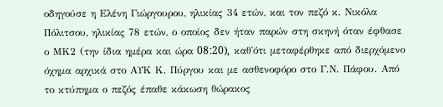οδηγούσε η Ελένη Γιώργουρου, ηλικίας 34 ετών, και τον πεζό κ. Νικόλα Πόλιτσου, ηλικίας 78 ετών, ο οποίος δεν ήταν παρών στη σκηνή όταν έφθασε ο ΜΚ2 (την ίδια ημέρα και ώρα 08ː20), καθ'ότι μεταφέρθηκε από διερχόμενο όχημα αρχικά στο ΑΥΚ Κ. Πύργου και με ασθενοφόρο στο Γ.Ν. Πάφου. Από το κτύπημα ο πεζός έπαθε κάκωση θώρακος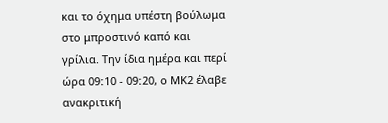και το όχημα υπέστη βούλωμα στο μπροστινό καπό και γρίλια. Την ίδια ημέρα και περί ώρα 09ː10 - 09ː20, ο ΜΚ2 έλαβε ανακριτική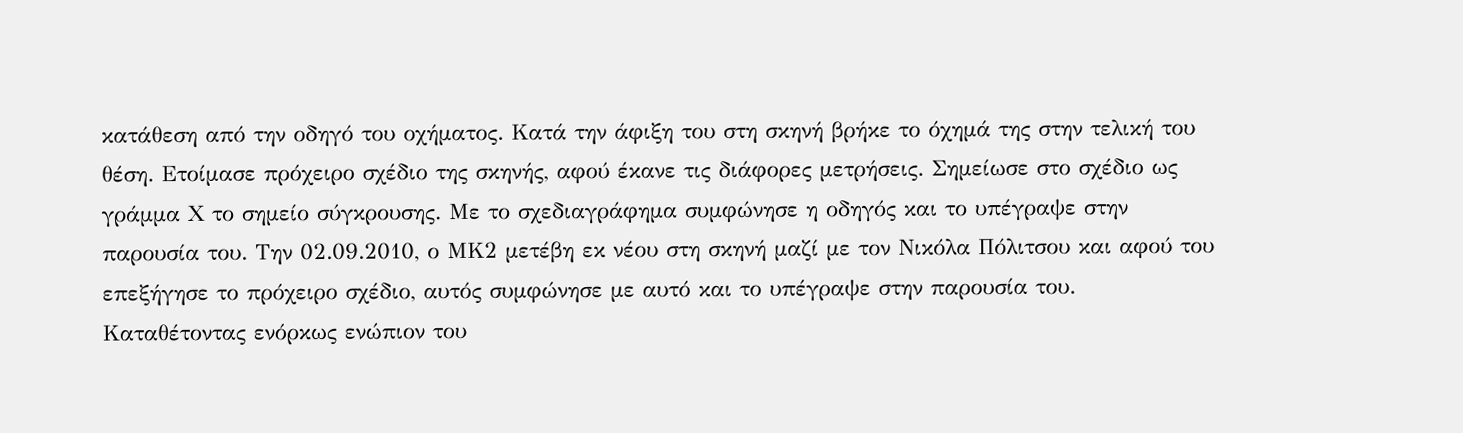κατάθεση από την οδηγό του οχήματος. Κατά την άφιξη του στη σκηνή βρήκε το όχημά της στην τελική του θέση. Ετοίμασε πρόχειρο σχέδιο της σκηνής, αφού έκανε τις διάφορες μετρήσεις. Σημείωσε στο σχέδιο ως γράμμα Χ το σημείο σύγκρουσης. Με το σχεδιαγράφημα συμφώνησε η οδηγός και το υπέγραψε στην παρουσία του. Την 02.09.2010, ο ΜΚ2 μετέβη εκ νέου στη σκηνή μαζί με τον Νικόλα Πόλιτσου και αφού του επεξήγησε το πρόχειρο σχέδιο, αυτός συμφώνησε με αυτό και το υπέγραψε στην παρουσία του. Καταθέτοντας ενόρκως ενώπιον του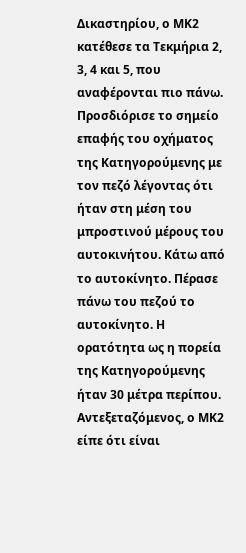Δικαστηρίου, ο ΜΚ2 κατέθεσε τα Τεκμήρια 2, 3, 4 και 5, που αναφέρονται πιο πάνω. Προσδιόρισε το σημείο επαφής του οχήματος της Κατηγορούμενης με τον πεζό λέγοντας ότι ήταν στη μέση του μπροστινού μέρους του αυτοκινήτου. Κάτω από το αυτοκίνητο. Πέρασε πάνω του πεζού το αυτοκίνητο. Η ορατότητα ως η πορεία της Κατηγορούμενης ήταν 30 μέτρα περίπου. Αντεξεταζόμενος, ο ΜΚ2 είπε ότι είναι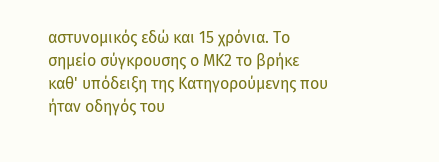αστυνομικός εδώ και 15 χρόνια. Το σημείο σύγκρουσης ο ΜΚ2 το βρήκε καθ' υπόδειξη της Κατηγορούμενης που ήταν οδηγός του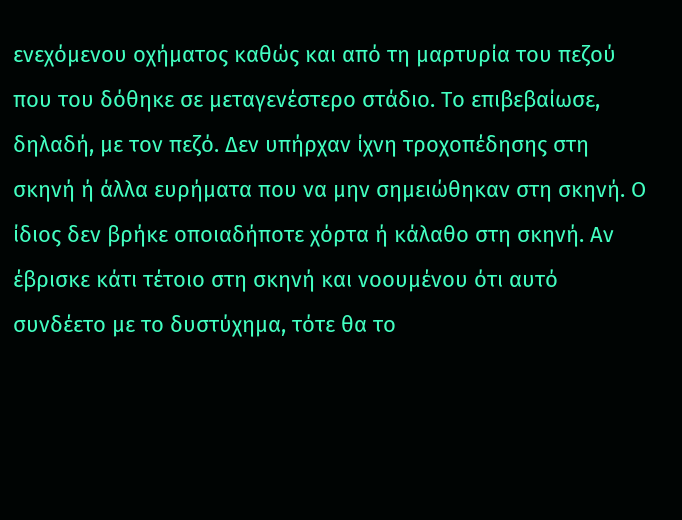ενεχόμενου οχήματος καθώς και από τη μαρτυρία του πεζού που του δόθηκε σε μεταγενέστερο στάδιο. Το επιβεβαίωσε, δηλαδή, με τον πεζό. Δεν υπήρχαν ίχνη τροχοπέδησης στη σκηνή ή άλλα ευρήματα που να μην σημειώθηκαν στη σκηνή. Ο ίδιος δεν βρήκε οποιαδήποτε χόρτα ή κάλαθο στη σκηνή. Αν έβρισκε κάτι τέτοιο στη σκηνή και νοουμένου ότι αυτό συνδέετο με το δυστύχημα, τότε θα το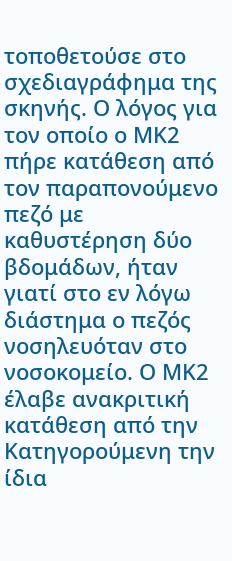τοποθετούσε στο σχεδιαγράφημα της σκηνής. Ο λόγος για τον οποίο ο ΜΚ2 πήρε κατάθεση από τον παραπονούμενο πεζό με καθυστέρηση δύο βδομάδων, ήταν γιατί στο εν λόγω διάστημα ο πεζός νοσηλευόταν στο νοσοκομείο. Ο ΜΚ2 έλαβε ανακριτική κατάθεση από την Κατηγορούμενη την ίδια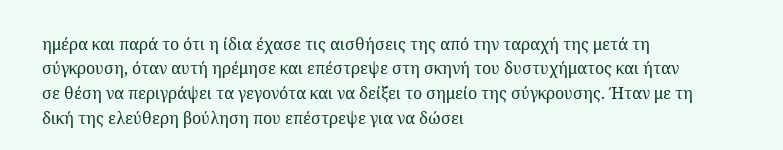ημέρα και παρά το ότι η ίδια έχασε τις αισθήσεις της από την ταραχή της μετά τη σύγκρουση, όταν αυτή ηρέμησε και επέστρεψε στη σκηνή του δυστυχήματος και ήταν σε θέση να περιγράψει τα γεγονότα και να δείξει το σημείο της σύγκρουσης. Ήταν με τη δική της ελεύθερη βούληση που επέστρεψε για να δώσει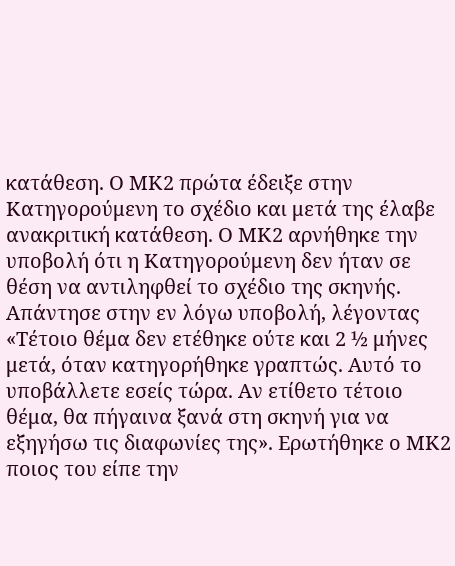κατάθεση. Ο ΜΚ2 πρώτα έδειξε στην Κατηγορούμενη το σχέδιο και μετά της έλαβε ανακριτική κατάθεση. Ο ΜΚ2 αρνήθηκε την υποβολή ότι η Κατηγορούμενη δεν ήταν σε θέση να αντιληφθεί το σχέδιο της σκηνής. Απάντησε στην εν λόγω υποβολή, λέγοντας «Τέτοιο θέμα δεν ετέθηκε ούτε και 2 ½ μήνες μετά, όταν κατηγορήθηκε γραπτώς. Αυτό το υποβάλλετε εσείς τώρα. Αν ετίθετο τέτοιο θέμα, θα πήγαινα ξανά στη σκηνή για να εξηγήσω τις διαφωνίες της». Ερωτήθηκε ο ΜΚ2 ποιος του είπε την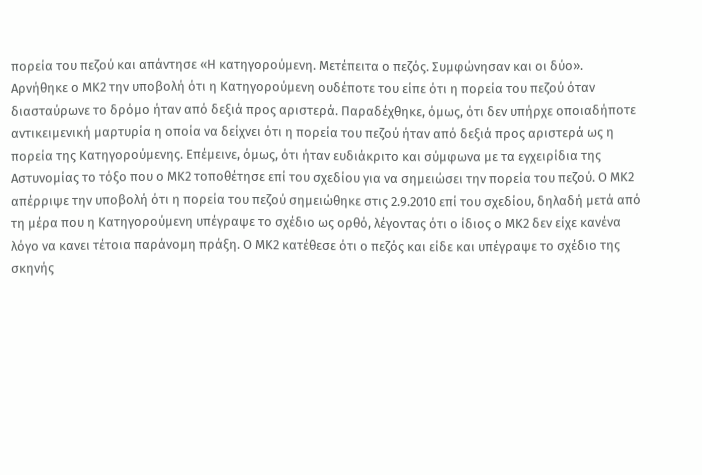πορεία του πεζού και απάντησε «Η κατηγορούμενη. Μετέπειτα ο πεζός. Συμφώνησαν και οι δύο». Αρνήθηκε ο ΜΚ2 την υποβολή ότι η Κατηγορούμενη ουδέποτε του είπε ότι η πορεία του πεζού όταν διασταύρωνε το δρόμο ήταν από δεξιά προς αριστερά. Παραδέχθηκε, όμως, ότι δεν υπήρχε οποιαδήποτε αντικειμενική μαρτυρία η οποία να δείχνει ότι η πορεία του πεζού ήταν από δεξιά προς αριστερά ως η πορεία της Κατηγορούμενης. Επέμεινε, όμως, ότι ήταν ευδιάκριτο και σύμφωνα με τα εγχειρίδια της Αστυνομίας το τόξο που ο ΜΚ2 τοποθέτησε επί του σχεδίου για να σημειώσει την πορεία του πεζού. Ο ΜΚ2 απέρριψε την υποβολή ότι η πορεία του πεζού σημειώθηκε στις 2.9.2010 επί του σχεδίου, δηλαδή μετά από τη μέρα που η Κατηγορούμενη υπέγραψε το σχέδιο ως ορθό, λέγοντας ότι ο ίδιος ο ΜΚ2 δεν είχε κανένα λόγο να κανει τέτοια παράνομη πράξη. Ο ΜΚ2 κατέθεσε ότι ο πεζός και είδε και υπέγραψε το σχέδιο της σκηνής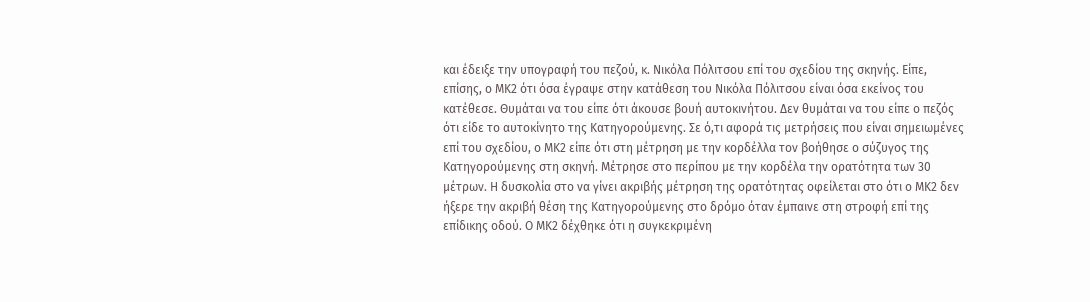και έδειξε την υπογραφή του πεζού, κ. Νικόλα Πόλιτσου επί του σχεδίου της σκηνής. Είπε, επίσης, ο ΜΚ2 ότι όσα έγραψε στην κατάθεση του Νικόλα Πόλιτσου είναι όσα εκείνος του κατέθεσε. Θυμάται να του είπε ότι άκουσε βουή αυτοκινήτου. Δεν θυμάται να του είπε ο πεζός ότι είδε το αυτοκίνητο της Κατηγορούμενης. Σε ό,τι αφορά τις μετρήσεις που είναι σημειωμένες επί του σχεδίου, ο ΜΚ2 είπε ότι στη μέτρηση με την κορδέλλα τον βοήθησε ο σύζυγος της Κατηγορούμενης στη σκηνή. Μέτρησε στο περίπου με την κορδέλα την ορατότητα των 30 μέτρων. Η δυσκολία στο να γίνει ακριβής μέτρηση της ορατότητας οφείλεται στο ότι ο ΜΚ2 δεν ήξερε την ακριβή θέση της Κατηγορούμενης στο δρόμο όταν έμπαινε στη στροφή επί της επίδικης οδού. Ο ΜΚ2 δέχθηκε ότι η συγκεκριμένη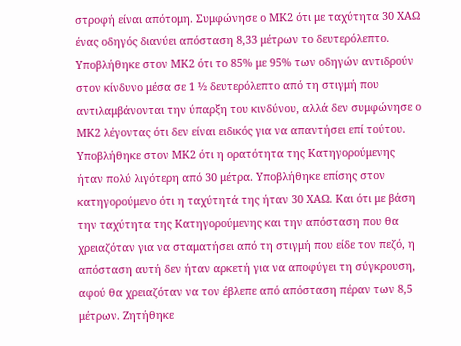στροφή είναι απότομη. Συμφώνησε ο ΜΚ2 ότι με ταχύτητα 30 ΧΑΩ ένας οδηγός διανύει απόσταση 8,33 μέτρων το δευτερόλεπτο. Υποβλήθηκε στον ΜΚ2 ότι το 85% με 95% των οδηγών αντιδρούν στον κίνδυνο μέσα σε 1 ½ δευτερόλεπτο από τη στιγμή που αντιλαμβάνονται την ύπαρξη του κινδύνου, αλλά δεν συμφώνησε ο ΜΚ2 λέγοντας ότι δεν είναι ειδικός για να απαντήσει επί τούτου. Υποβλήθηκε στον ΜΚ2 ότι η ορατότητα της Κατηγορούμενης ήταν πολύ λιγότερη από 30 μέτρα. Υποβλήθηκε επίσης στον κατηγορούμενο ότι η ταχύτητά της ήταν 30 ΧΑΩ. Και ότι με βάση την ταχύτητα της Κατηγορούμενης και την απόσταση που θα χρειαζόταν για να σταματήσει από τη στιγμή που είδε τον πεζό, η απόσταση αυτή δεν ήταν αρκετή για να αποφύγει τη σύγκρουση, αφού θα χρειαζόταν να τον έβλεπε από απόσταση πέραν των 8,5 μέτρων. Ζητήθηκε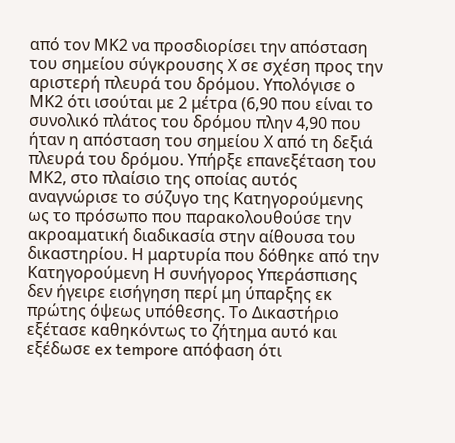από τον ΜΚ2 να προσδιορίσει την απόσταση του σημείου σύγκρουσης Χ σε σχέση προς την αριστερή πλευρά του δρόμου. Υπολόγισε ο ΜΚ2 ότι ισούται με 2 μέτρα (6,90 που είναι το συνολικό πλάτος του δρόμου πλην 4,90 που ήταν η απόσταση του σημείου Χ από τη δεξιά πλευρά του δρόμου. Υπήρξε επανεξέταση του ΜΚ2, στο πλαίσιο της οποίας αυτός αναγνώρισε το σύζυγο της Κατηγορούμενης ως το πρόσωπο που παρακολουθούσε την ακροαματική διαδικασία στην αίθουσα του δικαστηρίου. Η μαρτυρία που δόθηκε από την Κατηγορούμενη Η συνήγορος Υπεράσπισης δεν ήγειρε εισήγηση περί μη ύπαρξης εκ πρώτης όψεως υπόθεσης. Το Δικαστήριο εξέτασε καθηκόντως το ζήτημα αυτό και εξέδωσε ex tempore απόφαση ότι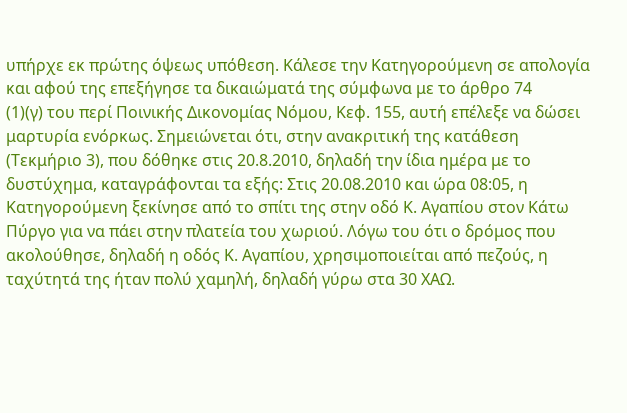υπήρχε εκ πρώτης όψεως υπόθεση. Κάλεσε την Κατηγορούμενη σε απολογία και αφού της επεξήγησε τα δικαιώματά της σύμφωνα με το άρθρο 74
(1)(γ) του περί Ποινικής Δικονομίας Νόμου, Κεφ. 155, αυτή επέλεξε να δώσει μαρτυρία ενόρκως. Σημειώνεται ότι, στην ανακριτική της κατάθεση (Τεκμήριο 3), που δόθηκε στις 20.8.2010, δηλαδή την ίδια ημέρα με το δυστύχημα, καταγράφονται τα εξής: Στις 20.08.2010 και ώρα 08:05, η Κατηγορούμενη ξεκίνησε από το σπίτι της στην οδό Κ. Αγαπίου στον Κάτω Πύργο για να πάει στην πλατεία του χωριού. Λόγω του ότι ο δρόμος που ακολούθησε, δηλαδή η οδός Κ. Αγαπίου, χρησιμοποιείται από πεζούς, η ταχύτητά της ήταν πολύ χαμηλή, δηλαδή γύρω στα 30 ΧΑΩ.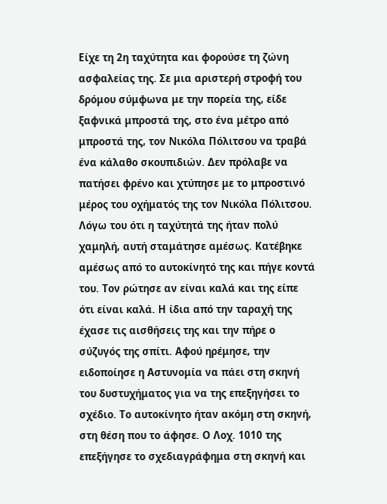Είχε τη 2η ταχύτητα και φορούσε τη ζώνη ασφαλείας της. Σε μια αριστερή στροφή του δρόμου σύμφωνα με την πορεία της, είδε ξαφνικά μπροστά της, στο ένα μέτρο από μπροστά της, τον Νικόλα Πόλιτσου να τραβά ένα κάλαθο σκουπιδιών. Δεν πρόλαβε να πατήσει φρένο και χτύπησε με το μπροστινό μέρος του οχήματός της τον Νικόλα Πόλιτσου. Λόγω του ότι η ταχύτητά της ήταν πολύ χαμηλή, αυτή σταμάτησε αμέσως. Κατέβηκε αμέσως από το αυτοκίνητό της και πήγε κοντά του. Τον ρώτησε αν είναι καλά και της είπε ότι είναι καλά. Η ίδια από την ταραχή της έχασε τις αισθήσεις της και την πήρε ο σύζυγός της σπίτι. Αφού ηρέμησε, την ειδοποίησε η Αστυνομία να πάει στη σκηνή του δυστυχήματος για να της επεξηγήσει το σχέδιο. Το αυτοκίνητο ήταν ακόμη στη σκηνή, στη θέση που το άφησε. Ο Λοχ. 1010 της επεξήγησε το σχεδιαγράφημα στη σκηνή και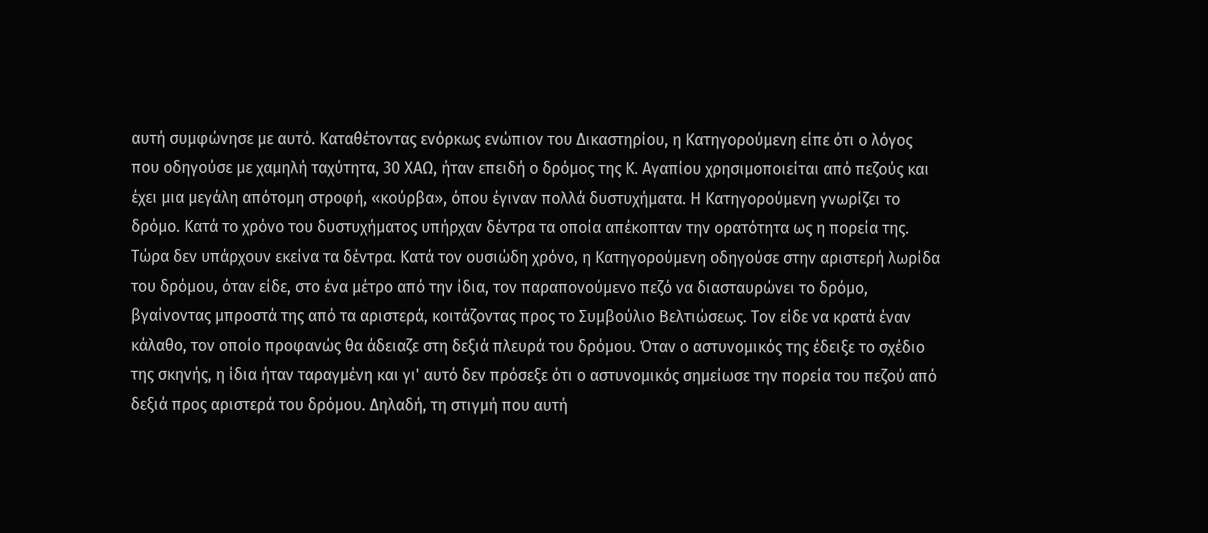αυτή συμφώνησε με αυτό. Καταθέτοντας ενόρκως ενώπιον του Δικαστηρίου, η Κατηγορούμενη είπε ότι ο λόγος που οδηγούσε με χαμηλή ταχύτητα, 30 ΧΑΩ, ήταν επειδή ο δρόμος της Κ. Αγαπίου χρησιμοποιείται από πεζούς και έχει μια μεγάλη απότομη στροφή, «κούρβα», όπου έγιναν πολλά δυστυχήματα. Η Κατηγορούμενη γνωρίζει το δρόμο. Κατά το χρόνο του δυστυχήματος υπήρχαν δέντρα τα οποία απέκοπταν την ορατότητα ως η πορεία της. Τώρα δεν υπάρχουν εκείνα τα δέντρα. Κατά τον ουσιώδη χρόνο, η Κατηγορούμενη οδηγούσε στην αριστερή λωρίδα του δρόμου, όταν είδε, στο ένα μέτρο από την ίδια, τον παραπονούμενο πεζό να διασταυρώνει το δρόμο, βγαίνοντας μπροστά της από τα αριστερά, κοιτάζοντας προς το Συμβούλιο Βελτιώσεως. Τον είδε να κρατά έναν κάλαθο, τον οποίο προφανώς θα άδειαζε στη δεξιά πλευρά του δρόμου. Όταν ο αστυνομικός της έδειξε το σχέδιο της σκηνής, η ίδια ήταν ταραγμένη και γι' αυτό δεν πρόσεξε ότι ο αστυνομικός σημείωσε την πορεία του πεζού από δεξιά προς αριστερά του δρόμου. Δηλαδή, τη στιγμή που αυτή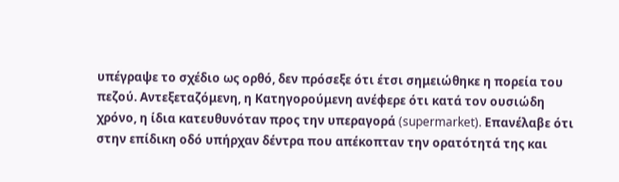υπέγραψε το σχέδιο ως ορθό, δεν πρόσεξε ότι έτσι σημειώθηκε η πορεία του πεζού. Αντεξεταζόμενη, η Κατηγορούμενη ανέφερε ότι κατά τον ουσιώδη χρόνο, η ίδια κατευθυνόταν προς την υπεραγορά (supermarket). Επανέλαβε ότι στην επίδικη οδό υπήρχαν δέντρα που απέκοπταν την ορατότητά της και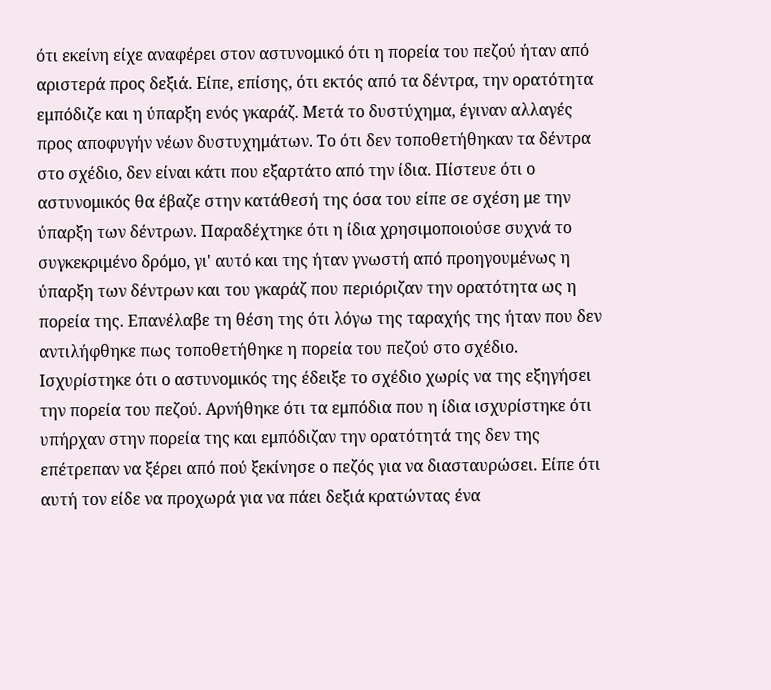ότι εκείνη είχε αναφέρει στον αστυνομικό ότι η πορεία του πεζού ήταν από αριστερά προς δεξιά. Είπε, επίσης, ότι εκτός από τα δέντρα, την ορατότητα εμπόδιζε και η ύπαρξη ενός γκαράζ. Μετά το δυστύχημα, έγιναν αλλαγές προς αποφυγήν νέων δυστυχημάτων. Το ότι δεν τοποθετήθηκαν τα δέντρα στο σχέδιο, δεν είναι κάτι που εξαρτάτο από την ίδια. Πίστευε ότι ο αστυνομικός θα έβαζε στην κατάθεσή της όσα του είπε σε σχέση με την ύπαρξη των δέντρων. Παραδέχτηκε ότι η ίδια χρησιμοποιούσε συχνά το συγκεκριμένο δρόμο, γι' αυτό και της ήταν γνωστή από προηγουμένως η ύπαρξη των δέντρων και του γκαράζ που περιόριζαν την ορατότητα ως η πορεία της. Επανέλαβε τη θέση της ότι λόγω της ταραχής της ήταν που δεν αντιλήφθηκε πως τοποθετήθηκε η πορεία του πεζού στο σχέδιο. Ισχυρίστηκε ότι ο αστυνομικός της έδειξε το σχέδιο χωρίς να της εξηγήσει την πορεία του πεζού. Αρνήθηκε ότι τα εμπόδια που η ίδια ισχυρίστηκε ότι υπήρχαν στην πορεία της και εμπόδιζαν την ορατότητά της δεν της επέτρεπαν να ξέρει από πού ξεκίνησε ο πεζός για να διασταυρώσει. Είπε ότι αυτή τον είδε να προχωρά για να πάει δεξιά κρατώντας ένα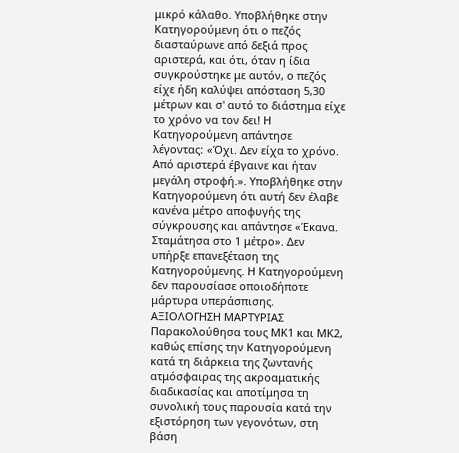μικρό κάλαθο. Υποβλήθηκε στην Κατηγορούμενη ότι ο πεζός διασταύρωνε από δεξιά προς αριστερά, και ότι, όταν η ίδια συγκρούστηκε με αυτόν, ο πεζός είχε ήδη καλύψει απόσταση 5,30 μέτρων και σ' αυτό το διάστημα είχε το χρόνο να τον δει! Η Κατηγορούμενη απάντησε λέγονταςː «Όχι. Δεν είχα το χρόνο. Από αριστερά έβγαινε και ήταν μεγάλη στροφή.». Υποβλήθηκε στην Κατηγορούμενη ότι αυτή δεν έλαβε κανένα μέτρο αποφυγής της σύγκρουσης και απάντησε «Έκανα. Σταμάτησα στο 1 μέτρο». Δεν υπήρξε επανεξέταση της Κατηγορούμενης. Η Κατηγορούμενη δεν παρουσίασε οποιοδήποτε μάρτυρα υπεράσπισης. ΑΞΙΟΛΟΓΗΣΗ ΜΑΡΤΥΡΙΑΣ Παρακολούθησα τους ΜΚ1 και ΜΚ2, καθώς επίσης την Κατηγορούμενη κατά τη διάρκεια της ζωντανής ατμόσφαιρας της ακροαματικής διαδικασίας και αποτίμησα τη συνολική τους παρουσία κατά την εξιστόρηση των γεγονότων, στη βάση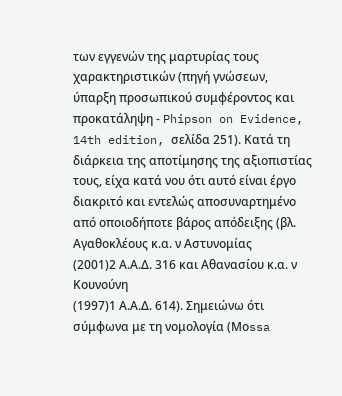των εγγενών της μαρτυρίας τους χαρακτηριστικών (πηγή γνώσεων, ύπαρξη προσωπικού συμφέροντος και προκατάληψη - Phipson on Evidence, 14th edition, σελίδα 251). Κατά τη διάρκεια της αποτίμησης της αξιοπιστίας τους, είχα κατά νου ότι αυτό είναι έργο διακριτό και εντελώς αποσυναρτημένο από οποιοδήποτε βάρος απόδειξης (βλ. Αγαθοκλέους κ.α. ν Αστυνομίας
(2001)2 Α.Α.Δ. 316 και Αθανασίου κ.α. ν Κουνούνη
(1997)1 Α.Α.Δ. 614). Σημειώνω ότι σύμφωνα με τη νομολογία (Μοssa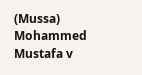(Mussa) Mohammed Mustafa v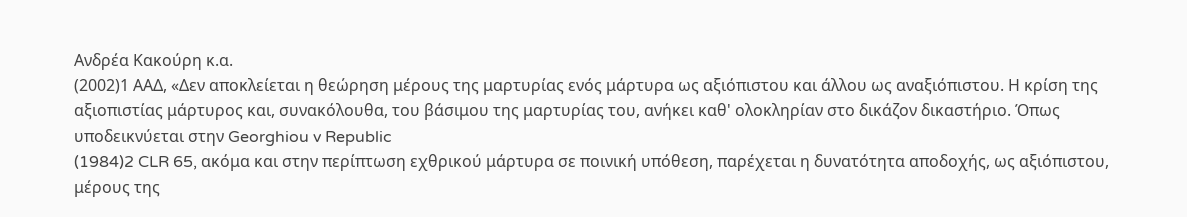Ανδρέα Κακούρη κ.α.
(2002)1 ΑΑΔ, «Δεν αποκλείεται η θεώρηση μέρους της μαρτυρίας ενός μάρτυρα ως αξιόπιστου και άλλου ως αναξιόπιστου. Η κρίση της αξιοπιστίας μάρτυρος και, συνακόλουθα, του βάσιμου της μαρτυρίας του, ανήκει καθ' ολοκληρίαν στο δικάζον δικαστήριο. Όπως υποδεικνύεται στην Georghiou v Republic
(1984)2 CLR 65, ακόμα και στην περίπτωση εχθρικού μάρτυρα σε ποινική υπόθεση, παρέχεται η δυνατότητα αποδοχής, ως αξιόπιστου, μέρους της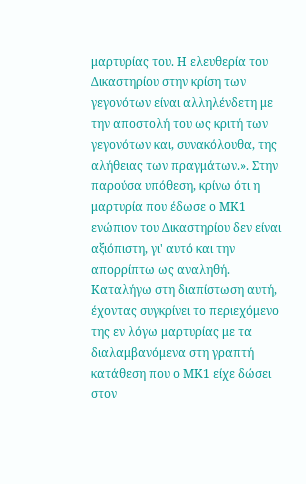μαρτυρίας του. Η ελευθερία του Δικαστηρίου στην κρίση των γεγονότων είναι αλληλένδετη με την αποστολή του ως κριτή των γεγονότων και, συνακόλουθα, της αλήθειας των πραγμάτων.». Στην παρούσα υπόθεση, κρίνω ότι η μαρτυρία που έδωσε ο ΜΚ1 ενώπιον του Δικαστηρίου δεν είναι αξιόπιστη, γι' αυτό και την απορρίπτω ως αναληθή. Καταλήγω στη διαπίστωση αυτή, έχοντας συγκρίνει το περιεχόμενο της εν λόγω μαρτυρίας με τα διαλαμβανόμενα στη γραπτή κατάθεση που ο ΜΚ1 είχε δώσει στον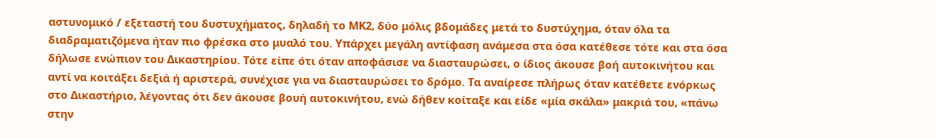αστυνομικό / εξεταστή του δυστυχήματος, δηλαδή το ΜΚ2, δύο μόλις βδομάδες μετά το δυστύχημα, όταν όλα τα διαδραματιζόμενα ήταν πιο φρέσκα στο μυαλό του. Υπάρχει μεγάλη αντίφαση ανάμεσα στα όσα κατέθεσε τότε και στα όσα δήλωσε ενώπιον του Δικαστηρίου. Τότε είπε ότι όταν αποφάσισε να διασταυρώσει, ο ίδιος άκουσε βοή αυτοκινήτου και αντί να κοιτάξει δεξιά ή αριστερά, συνέχισε για να διασταυρώσει το δρόμο. Τα αναίρεσε πλήρως όταν κατέθετε ενόρκως στο Δικαστήριο, λέγοντας ότι δεν άκουσε βουή αυτοκινήτου, ενώ δήθεν κοίταξε και είδε «μία σκάλα» μακριά του, «πάνω στην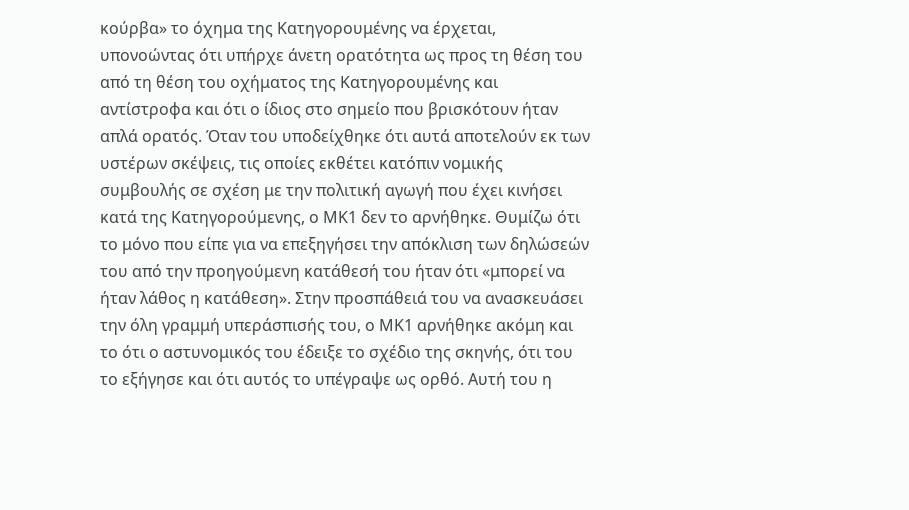κούρβα» το όχημα της Κατηγορουμένης να έρχεται, υπονοώντας ότι υπήρχε άνετη ορατότητα ως προς τη θέση του από τη θέση του οχήματος της Κατηγορουμένης και αντίστροφα και ότι ο ίδιος στο σημείο που βρισκότουν ήταν απλά ορατός. Όταν του υποδείχθηκε ότι αυτά αποτελούν εκ των υστέρων σκέψεις, τις οποίες εκθέτει κατόπιν νομικής συμβουλής σε σχέση με την πολιτική αγωγή που έχει κινήσει κατά της Κατηγορούμενης, ο ΜΚ1 δεν το αρνήθηκε. Θυμίζω ότι το μόνο που είπε για να επεξηγήσει την απόκλιση των δηλώσεών του από την προηγούμενη κατάθεσή του ήταν ότι «μπορεί να ήταν λάθος η κατάθεση». Στην προσπάθειά του να ανασκευάσει την όλη γραμμή υπεράσπισής του, ο ΜΚ1 αρνήθηκε ακόμη και το ότι ο αστυνομικός του έδειξε το σχέδιο της σκηνής, ότι του το εξήγησε και ότι αυτός το υπέγραψε ως ορθό. Αυτή του η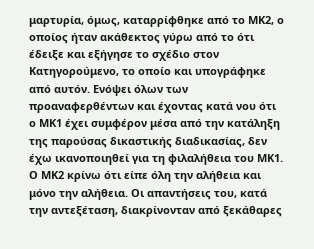μαρτυρία, όμως, καταρρίφθηκε από το ΜΚ2, ο οποίος ήταν ακάθεκτος γύρω από το ότι έδειξε και εξήγησε το σχέδιο στον Κατηγορούμενο, το οποίο και υπογράφηκε από αυτόν. Ενόψει όλων των προαναφερθέντων και έχοντας κατά νου ότι ο ΜΚ1 έχει συμφέρον μέσα από την κατάληξη της παρούσας δικαστικής διαδικασίας, δεν έχω ικανοποιηθεί για τη φιλαλήθεια του ΜΚ1. Ο ΜΚ2 κρίνω ότι είπε όλη την αλήθεια και μόνο την αλήθεια. Οι απαντήσεις του, κατά την αντεξέταση, διακρίνονταν από ξεκάθαρες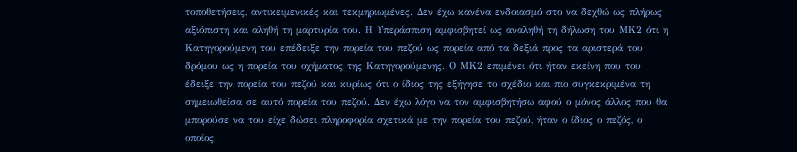τοποθετήσεις, αντικειμενικές και τεκμηριωμένες. Δεν έχω κανένα ενδοιασμό στο να δεχθώ ως πλήρως αξιόπιστη και αληθή τη μαρτυρία του. Η Υπεράσπιση αμφισβητεί ως αναληθή τη δήλωση του ΜΚ2 ότι η Κατηγορούμενη του επέδειξε την πορεία του πεζού ως πορεία από τα δεξιά προς τα αριστερά του δρόμου ως η πορεία του οχήματος της Κατηγορούμενης. Ο ΜΚ2 επιμένει ότι ήταν εκείνη που του έδειξε την πορεία του πεζού και κυρίως ότι ο ίδιος της εξήγησε το σχέδιο και πιο συγκεκριμένα τη σημειωθείσα σε αυτό πορεία του πεζού. Δεν έχω λόγο να τον αμφισβητήσω αφού ο μόνος άλλος που θα μπορούσε να του είχε δώσει πληροφορία σχετικά με την πορεία του πεζού, ήταν ο ίδιος ο πεζός, ο οποίος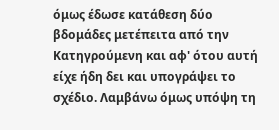όμως έδωσε κατάθεση δύο βδομάδες μετέπειτα από την Κατηγρούμενη και αφ' ότου αυτή είχε ήδη δει και υπογράψει το σχέδιο. Λαμβάνω όμως υπόψη τη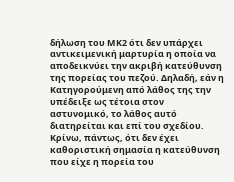δήλωση του ΜΚ2 ότι δεν υπάρχει αντικειμενική μαρτυρία η οποία να αποδεικνύει την ακριβή κατεύθυνση της πορείας του πεζού. Δηλαδή, εάν η Κατηγορούμενη από λάθος της την υπέδειξε ως τέτοια στον αστυνομικό, το λάθος αυτό διατηρείται και επί του σχεδίου. Κρίνω, πάντως, ότι δεν έχει καθοριστική σημασία η κατεύθυνση που είχε η πορεία του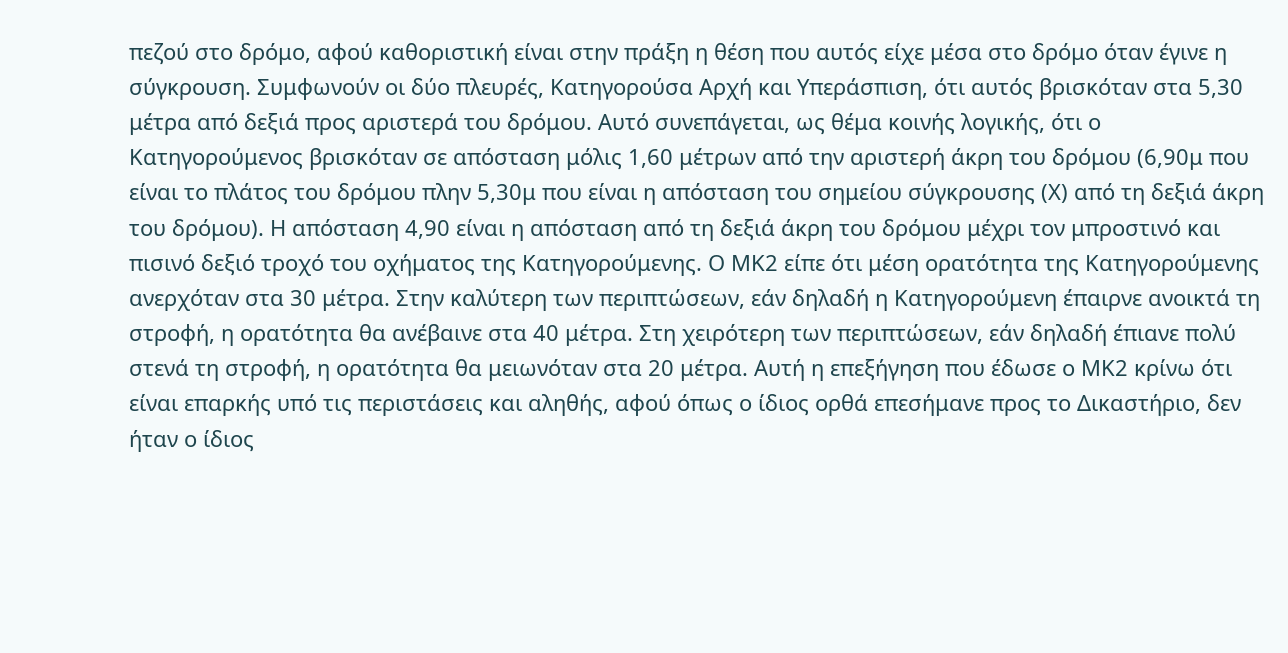πεζού στο δρόμο, αφού καθοριστική είναι στην πράξη η θέση που αυτός είχε μέσα στο δρόμο όταν έγινε η σύγκρουση. Συμφωνούν οι δύο πλευρές, Κατηγορούσα Αρχή και Υπεράσπιση, ότι αυτός βρισκόταν στα 5,30 μέτρα από δεξιά προς αριστερά του δρόμου. Αυτό συνεπάγεται, ως θέμα κοινής λογικής, ότι ο Κατηγορούμενος βρισκόταν σε απόσταση μόλις 1,60 μέτρων από την αριστερή άκρη του δρόμου (6,90μ που είναι το πλάτος του δρόμου πλην 5,30μ που είναι η απόσταση του σημείου σύγκρουσης (Χ) από τη δεξιά άκρη του δρόμου). Η απόσταση 4,90 είναι η απόσταση από τη δεξιά άκρη του δρόμου μέχρι τον μπροστινό και πισινό δεξιό τροχό του οχήματος της Κατηγορούμενης. Ο ΜΚ2 είπε ότι μέση ορατότητα της Κατηγορούμενης ανερχόταν στα 30 μέτρα. Στην καλύτερη των περιπτώσεων, εάν δηλαδή η Κατηγορούμενη έπαιρνε ανοικτά τη στροφή, η ορατότητα θα ανέβαινε στα 40 μέτρα. Στη χειρότερη των περιπτώσεων, εάν δηλαδή έπιανε πολύ στενά τη στροφή, η ορατότητα θα μειωνόταν στα 20 μέτρα. Αυτή η επεξήγηση που έδωσε ο ΜΚ2 κρίνω ότι είναι επαρκής υπό τις περιστάσεις και αληθής, αφού όπως ο ίδιος ορθά επεσήμανε προς το Δικαστήριο, δεν ήταν ο ίδιος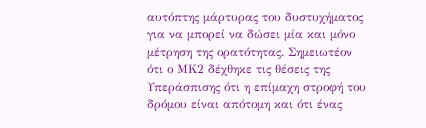αυτόπτης μάρτυρας του δυστυχήματος για να μπορεί να δώσει μία και μόνο μέτρηση της ορατότητας. Σημειωτέον ότι ο ΜΚ2 δέχθηκε τις θέσεις της Υπεράσπισης ότι η επίμαχη στροφή του δρόμου είναι απότομη και ότι ένας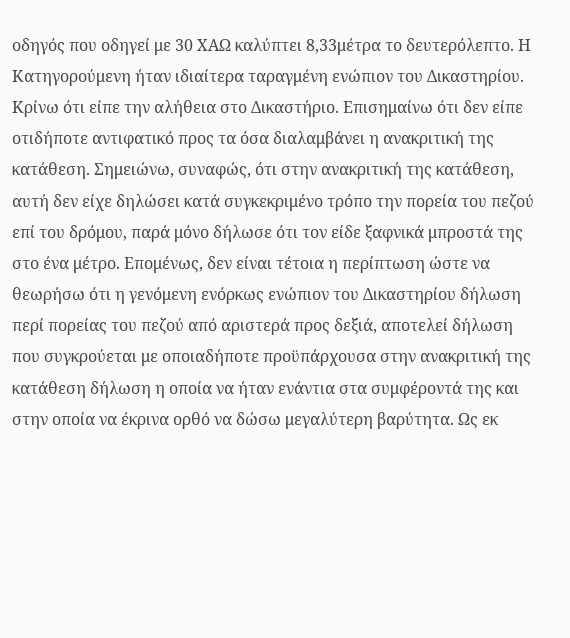οδηγός που οδηγεί με 30 ΧΑΩ καλύπτει 8,33μέτρα το δευτερόλεπτο. Η Κατηγορούμενη ήταν ιδιαίτερα ταραγμένη ενώπιον του Δικαστηρίου. Κρίνω ότι είπε την αλήθεια στο Δικαστήριο. Επισημαίνω ότι δεν είπε οτιδήποτε αντιφατικό προς τα όσα διαλαμβάνει η ανακριτική της κατάθεση. Σημειώνω, συναφώς, ότι στην ανακριτική της κατάθεση, αυτή δεν είχε δηλώσει κατά συγκεκριμένο τρόπο την πορεία του πεζού επί του δρόμου, παρά μόνο δήλωσε ότι τον είδε ξαφνικά μπροστά της στο ένα μέτρο. Επομένως, δεν είναι τέτοια η περίπτωση ώστε να θεωρήσω ότι η γενόμενη ενόρκως ενώπιον του Δικαστηρίου δήλωση περί πορείας του πεζού από αριστερά προς δεξιά, αποτελεί δήλωση που συγκρούεται με οποιαδήποτε προϋπάρχουσα στην ανακριτική της κατάθεση δήλωση η οποία να ήταν ενάντια στα συμφέροντά της και στην οποία να έκρινα ορθό να δώσω μεγαλύτερη βαρύτητα. Ως εκ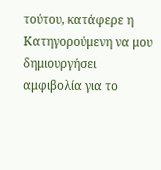τούτου, κατάφερε η Κατηγορούμενη να μου δημιουργήσει αμφιβολία για το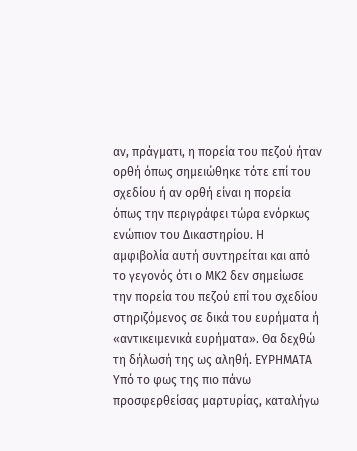αν, πράγματι, η πορεία του πεζού ήταν ορθή όπως σημειώθηκε τότε επί του σχεδίου ή αν ορθή είναι η πορεία όπως την περιγράφει τώρα ενόρκως ενώπιον του Δικαστηρίου. Η αμφιβολία αυτή συντηρείται και από το γεγονός ότι ο ΜΚ2 δεν σημείωσε την πορεία του πεζού επί του σχεδίου στηριζόμενος σε δικά του ευρήματα ή «αντικειμενικά ευρήματα». Θα δεχθώ τη δήλωσή της ως αληθή. ΕΥΡΗΜΑΤΑ Υπό το φως της πιο πάνω προσφερθείσας μαρτυρίας, καταλήγω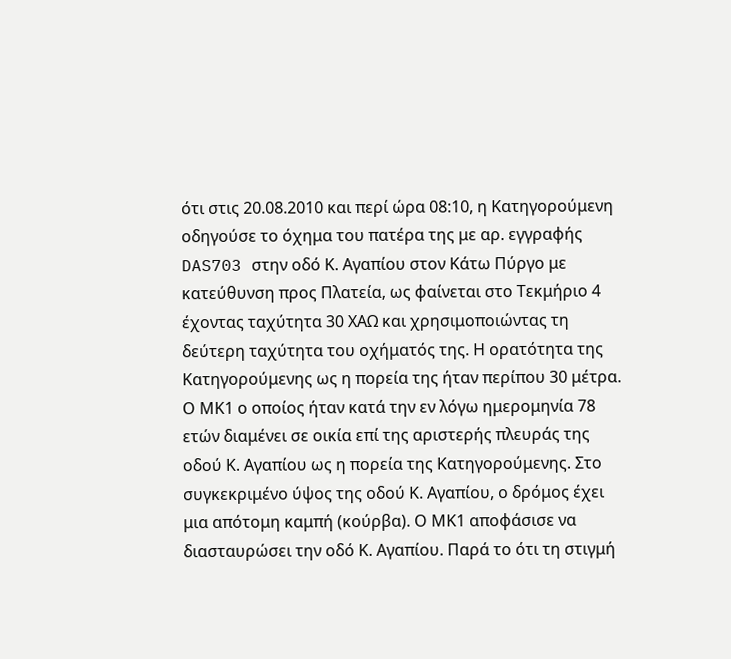ότι στις 20.08.2010 και περί ώρα 08:10, η Κατηγορούμενη οδηγούσε το όχημα του πατέρα της με αρ. εγγραφής DAS703 στην οδό Κ. Αγαπίου στον Κάτω Πύργο με κατεύθυνση προς Πλατεία, ως φαίνεται στο Τεκμήριο 4 έχοντας ταχύτητα 30 ΧΑΩ και χρησιμοποιώντας τη δεύτερη ταχύτητα του οχήματός της. Η ορατότητα της Κατηγορούμενης ως η πορεία της ήταν περίπου 30 μέτρα. Ο ΜΚ1 ο οποίος ήταν κατά την εν λόγω ημερομηνία 78 ετών διαμένει σε οικία επί της αριστερής πλευράς της οδού Κ. Αγαπίου ως η πορεία της Κατηγορούμενης. Στο συγκεκριμένο ύψος της οδού Κ. Αγαπίου, ο δρόμος έχει μια απότομη καμπή (κούρβα). Ο ΜΚ1 αποφάσισε να διασταυρώσει την οδό Κ. Αγαπίου. Παρά το ότι τη στιγμή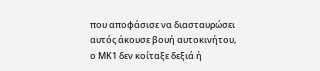που αποφάσισε να διασταυρώσει αυτός άκουσε βουή αυτοκινήτου, ο ΜΚ1 δεν κοίταξε δεξιά ή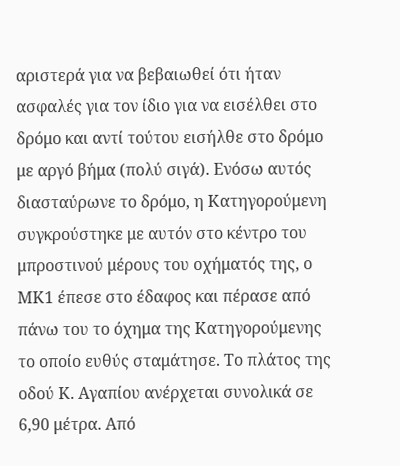αριστερά για να βεβαιωθεί ότι ήταν ασφαλές για τον ίδιο για να εισέλθει στο δρόμο και αντί τούτου εισήλθε στο δρόμο με αργό βήμα (πολύ σιγά). Ενόσω αυτός διασταύρωνε το δρόμο, η Κατηγορούμενη συγκρούστηκε με αυτόν στο κέντρο του μπροστινού μέρους του οχήματός της, ο ΜΚ1 έπεσε στο έδαφος και πέρασε από πάνω του το όχημα της Κατηγορούμενης το οποίο ευθύς σταμάτησε. Το πλάτος της οδού Κ. Αγαπίου ανέρχεται συνολικά σε 6,90 μέτρα. Από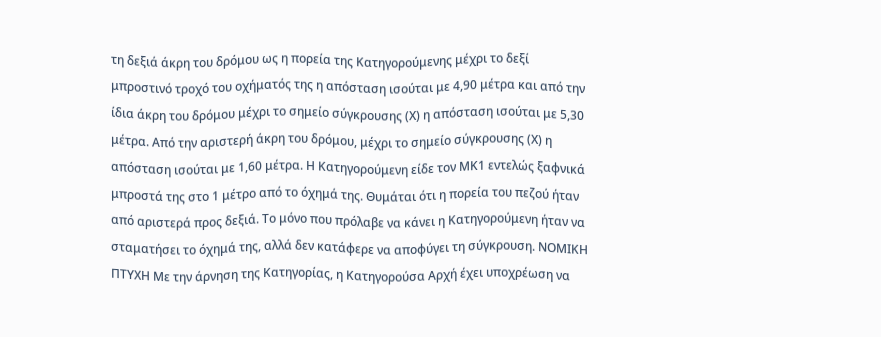τη δεξιά άκρη του δρόμου ως η πορεία της Κατηγορούμενης μέχρι το δεξί μπροστινό τροχό του οχήματός της η απόσταση ισούται με 4,90 μέτρα και από την ίδια άκρη του δρόμου μέχρι το σημείο σύγκρουσης (Χ) η απόσταση ισούται με 5,30 μέτρα. Από την αριστερή άκρη του δρόμου, μέχρι το σημείο σύγκρουσης (Χ) η απόσταση ισούται με 1,60 μέτρα. Η Κατηγορούμενη είδε τον ΜΚ1 εντελώς ξαφνικά μπροστά της στο 1 μέτρο από το όχημά της. Θυμάται ότι η πορεία του πεζού ήταν από αριστερά προς δεξιά. Το μόνο που πρόλαβε να κάνει η Κατηγορούμενη ήταν να σταματήσει το όχημά της, αλλά δεν κατάφερε να αποφύγει τη σύγκρουση. ΝΟΜΙΚΗ ΠΤΥΧΗ Με την άρνηση της Κατηγορίας, η Κατηγορούσα Αρχή έχει υποχρέωση να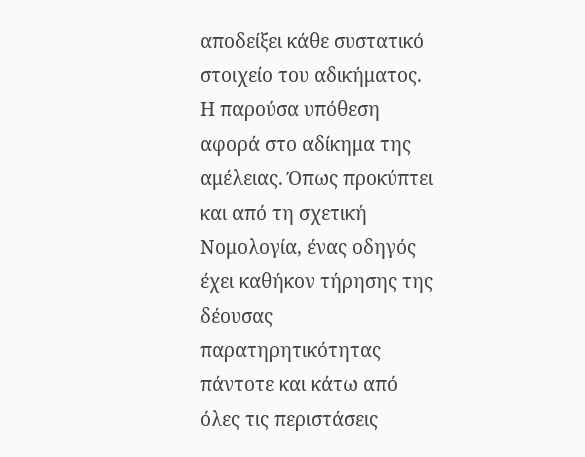αποδείξει κάθε συστατικό στοιχείο του αδικήματος. Η παρούσα υπόθεση αφορά στο αδίκημα της αμέλειας. Όπως προκύπτει και από τη σχετική Νομολογία, ένας οδηγός έχει καθήκον τήρησης της δέουσας παρατηρητικότητας πάντοτε και κάτω από όλες τις περιστάσεις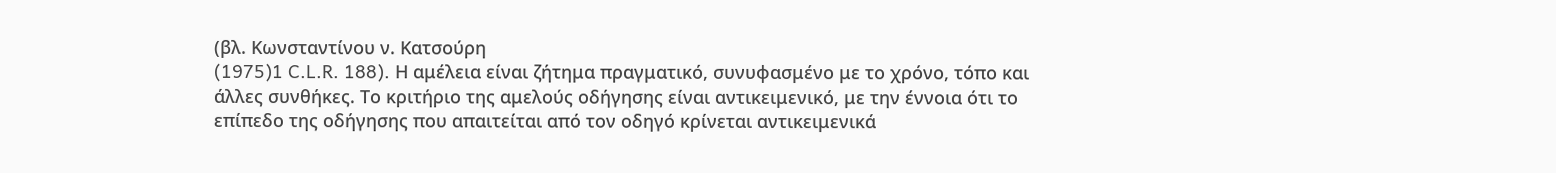(βλ. Κωνσταντίνου ν. Κατσούρη
(1975)1 C.L.R. 188). Η αμέλεια είναι ζήτημα πραγματικό, συνυφασμένο με το χρόνο, τόπο και άλλες συνθήκες. Το κριτήριο της αμελούς οδήγησης είναι αντικειμενικό, με την έννοια ότι το επίπεδο της οδήγησης που απαιτείται από τον οδηγό κρίνεται αντικειμενικά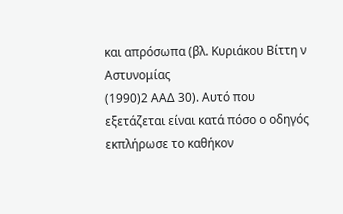και απρόσωπα (βλ. Κυριάκου Βίττη ν Αστυνομίας
(1990)2 ΑΑΔ 30). Αυτό που εξετάζεται είναι κατά πόσο ο οδηγός εκπλήρωσε το καθήκον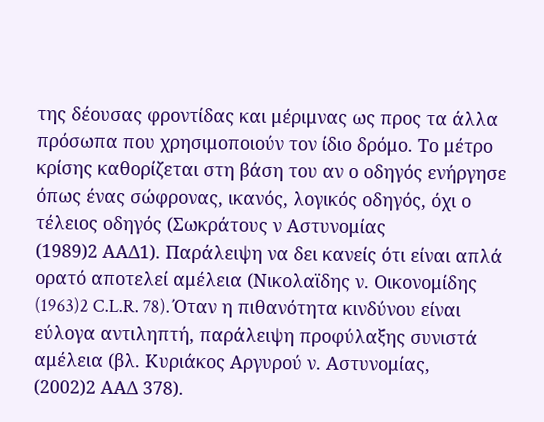της δέουσας φροντίδας και μέριμνας ως προς τα άλλα πρόσωπα που χρησιμοποιούν τον ίδιο δρόμο. Το μέτρο κρίσης καθορίζεται στη βάση του αν ο οδηγός ενήργησε όπως ένας σώφρονας, ικανός, λογικός οδηγός, όχι ο τέλειος οδηγός (Σωκράτους ν Αστυνομίας
(1989)2 ΑΑΔ1). Παράλειψη να δει κανείς ότι είναι απλά ορατό αποτελεί αμέλεια (Νικολαϊδης ν. Οικονομίδης
(1963)2 C.L.R. 78). Όταν η πιθανότητα κινδύνου είναι εύλογα αντιληπτή, παράλειψη προφύλαξης συνιστά αμέλεια (βλ. Κυριάκος Αργυρού ν. Αστυνομίας,
(2002)2 ΑΑΔ 378).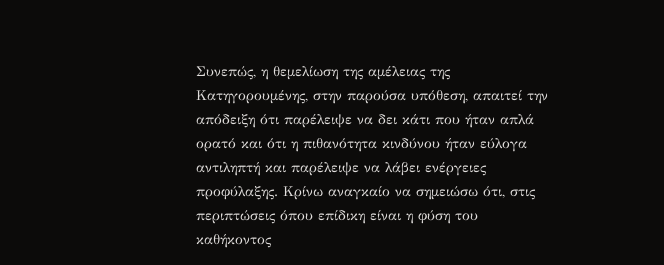Συνεπώς, η θεμελίωση της αμέλειας της Κατηγορουμένης, στην παρούσα υπόθεση, απαιτεί την απόδειξη ότι παρέλειψε να δει κάτι που ήταν απλά ορατό και ότι η πιθανότητα κινδύνου ήταν εύλογα αντιληπτή και παρέλειψε να λάβει ενέργειες προφύλαξης. Κρίνω αναγκαίο να σημειώσω ότι, στις περιπτώσεις όπου επίδικη είναι η φύση του καθήκοντος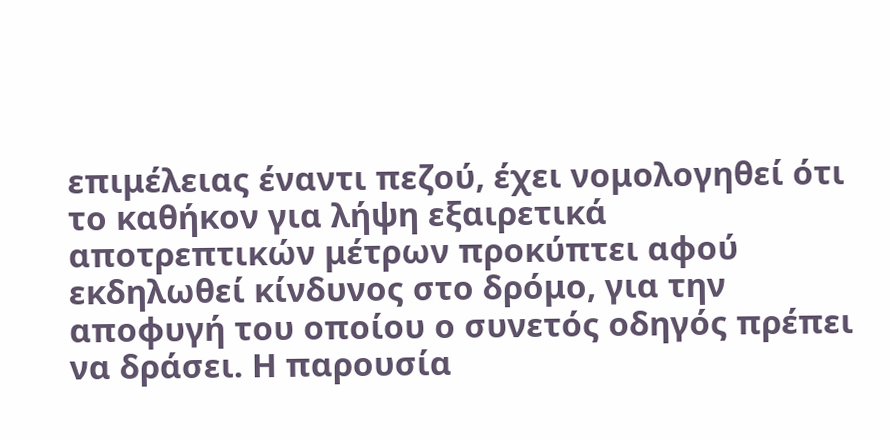επιμέλειας έναντι πεζού, έχει νομολογηθεί ότι το καθήκον για λήψη εξαιρετικά αποτρεπτικών μέτρων προκύπτει αφού εκδηλωθεί κίνδυνος στο δρόμο, για την αποφυγή του οποίου ο συνετός οδηγός πρέπει να δράσει. Η παρουσία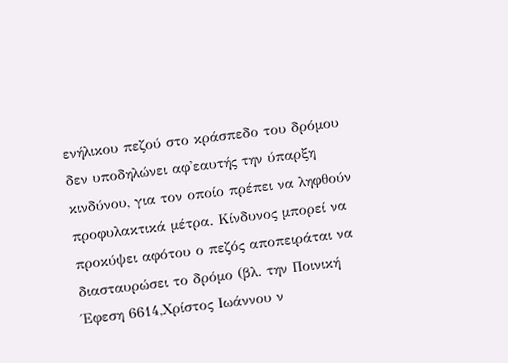ενήλικου πεζού στο κράσπεδο του δρόμου δεν υποδηλώνει αφ'εαυτής την ύπαρξη κινδύνου, για τον οποίο πρέπει να ληφθούν προφυλακτικά μέτρα. Κίνδυνος μπορεί να προκύψει αφότου ο πεζός αποπειράται να διασταυρώσει το δρόμο (βλ. την Ποινική Έφεση 6614,Χρίστος Ιωάννου ν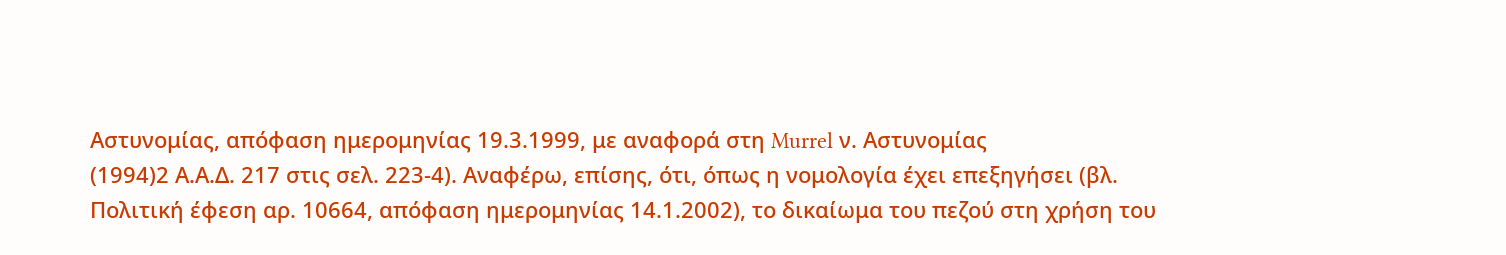Αστυνομίας, απόφαση ημερομηνίας 19.3.1999, με αναφορά στη Murrel ν. Αστυνομίας
(1994)2 Α.Α.Δ. 217 στις σελ. 223-4). Αναφέρω, επίσης, ότι, όπως η νομολογία έχει επεξηγήσει (βλ. Πολιτική έφεση αρ. 10664, απόφαση ημερομηνίας 14.1.2002), το δικαίωμα του πεζού στη χρήση του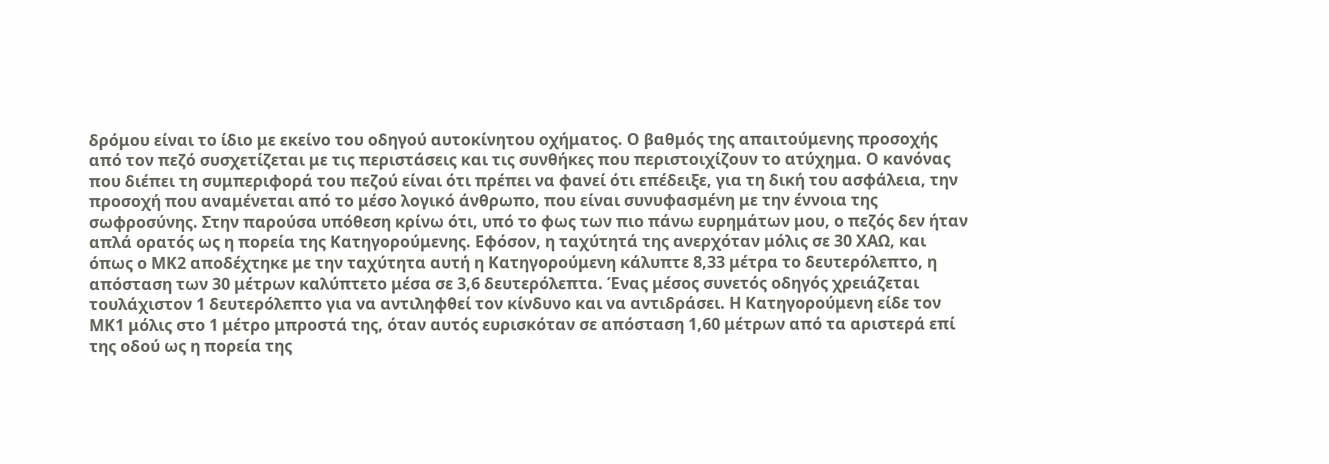δρόμου είναι το ίδιο με εκείνο του οδηγού αυτοκίνητου οχήματος. Ο βαθμός της απαιτούμενης προσοχής από τον πεζό συσχετίζεται με τις περιστάσεις και τις συνθήκες που περιστοιχίζουν το ατύχημα. Ο κανόνας που διέπει τη συμπεριφορά του πεζού είναι ότι πρέπει να φανεί ότι επέδειξε, για τη δική του ασφάλεια, την προσοχή που αναμένεται από το μέσο λογικό άνθρωπο, που είναι συνυφασμένη με την έννοια της σωφροσύνης. Στην παρούσα υπόθεση κρίνω ότι, υπό το φως των πιο πάνω ευρημάτων μου, ο πεζός δεν ήταν απλά ορατός ως η πορεία της Κατηγορούμενης. Εφόσον, η ταχύτητά της ανερχόταν μόλις σε 30 ΧΑΩ, και όπως ο ΜΚ2 αποδέχτηκε με την ταχύτητα αυτή η Κατηγορούμενη κάλυπτε 8,33 μέτρα το δευτερόλεπτο, η απόσταση των 30 μέτρων καλύπτετο μέσα σε 3,6 δευτερόλεπτα. Ένας μέσος συνετός οδηγός χρειάζεται τουλάχιστον 1 δευτερόλεπτο για να αντιληφθεί τον κίνδυνο και να αντιδράσει. Η Κατηγορούμενη είδε τον ΜΚ1 μόλις στο 1 μέτρο μπροστά της, όταν αυτός ευρισκόταν σε απόσταση 1,60 μέτρων από τα αριστερά επί της οδού ως η πορεία της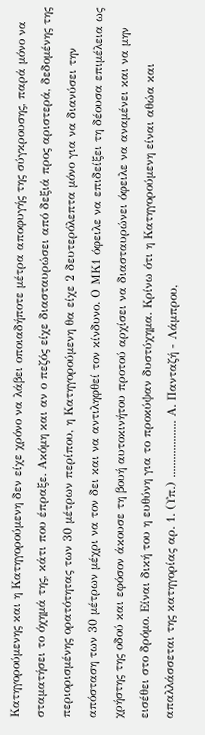Κατηγορούμενης και η Κατηγορούμενη δεν είχε χρόνο να λάβει οποιαδήποτε μέτρα αποφυγής της σύγκρουσης, παρά μόνο να σταματήσει το όχημά της, κάτι που έπραξε. Ακόμη και αν ο πεζός είχε διασταυρώσει από δεξιά προς αριστερά, δεδομένης της περιορισμένης ορατότητας των 30 μέτρων περίπου, η Κατηγορούμενη θα είχε 2 δευτερόλεπτα μόνο για να διανύσει την απόσταση των 30 μέτρων μέχρι να τον δει και να αντιληφθεί τον κίνδυνο. Ο ΜΚ1 όφειλε να επιδείξει τη δέουσα επιμέλεια ως χρήστης της οδού και εφόσον άκουσε τη βουή αυτοκινήτου προτού αρχίσει να διασταυρώνει όφειλε να αναμένει και να μην εισέθει στο δρόμο. Είναι δική του η ευθύνη για το προκύψαν δυστύχημα. Κρίνω ότι η Κατηγορούμενη είναι αθώα και απαλλάσσεται της κατηγορίας αρ. 1. (Υπ.) ................... Α. Πανταζή - Λάμπρου,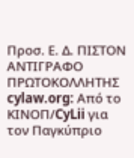Προσ. Ε. Δ. ΠΙΣΤΟΝ ΑΝΤΙΓΡΑΦΟ ΠΡΩΤΟΚΟΛΛΗΤΗΣ cylaw.org: Από το ΚΙΝOΠ/CyLii για τον Παγκύπριο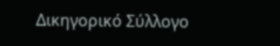Δικηγορικό Σύλλογο